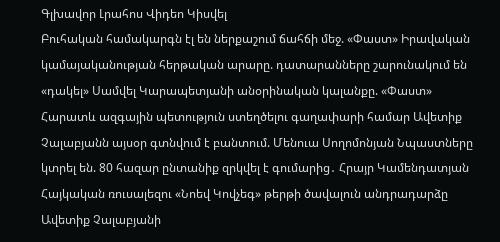Գլխավոր Լրահոս Վիդեո Կիսվել
Բուհական համակարգն էլ են ներքաշում ճահճի մեջ. «Փաստ» Իրավական կամայականության հերթական արարը. դատարանները շարունակում են «դակել» Սամվել Կարապետյանի անօրինական կալանքը. «Փաստ» Հարատև ազգային պետություն ստեղծելու գաղափարի համար Ավետիք Չալաբյանն այսօր գտնվում է բանտում. Մենուա Սողոմոնյան Նպաստները կտրել են. 80 հազար ընտանիք զրկվել է գումարից․ Հրայր Կամենդատյան Հայկական ռուսալեզու «Նոեվ Կովչեգ» թերթի ծավալուն անդրադարձը Ավետիք Չալաբյանի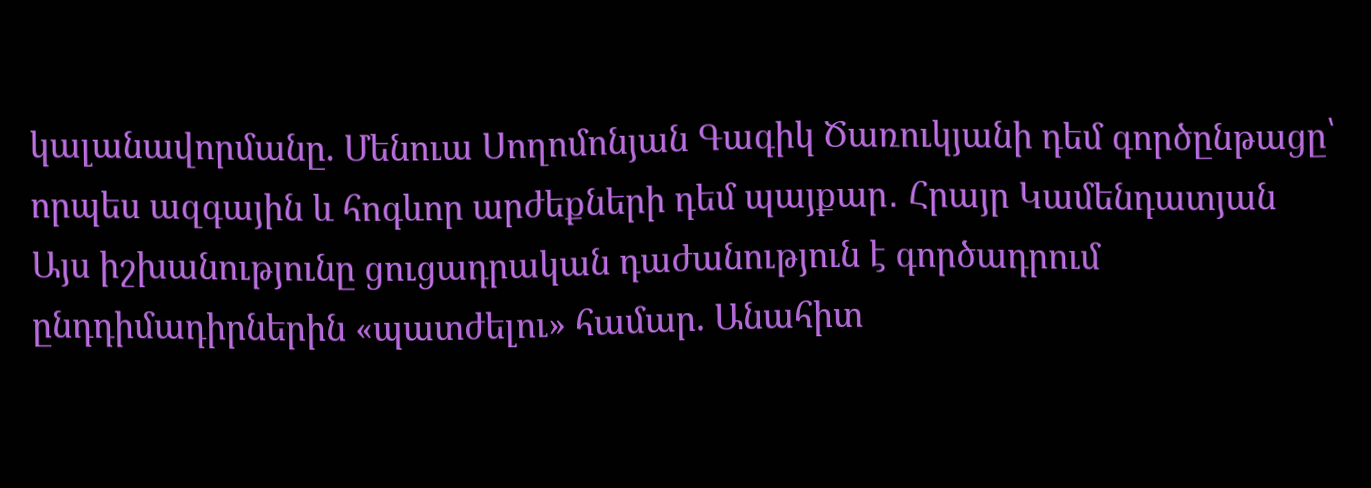կալանավորմանը. Մենուա Սողոմոնյան Գագիկ Ծառուկյանի դեմ գործընթացը՝ որպես ազգային և հոգևոր արժեքների դեմ պայքար․ Հրայր Կամենդատյան Այս իշխանությունը ցուցադրական դաժանություն է գործադրում ընդդիմադիրներին «պատժելու» համար. Անահիտ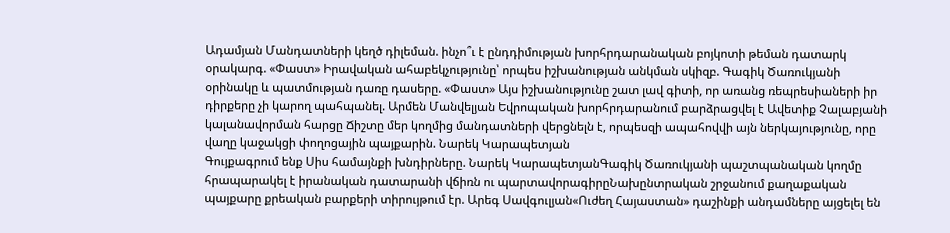Ադամյան Մանդատների կեղծ դիլեման. ինչո՞ւ է ընդդիմության խորհրդարանական բոյկոտի թեման դատարկ օրակարգ. «Փաստ» Իրավական ահաբեկչությունը՝ որպես իշխանության անկման սկիզբ. Գագիկ Ծառուկյանի օրինակը և պատմության դառը դասերը. «Փաստ» Այս իշխանությունը շատ լավ գիտի, որ առանց ռեպրեսիաների իր դիրքերը չի կարող պահպանել. Արմեն Մանվելյան Եվրոպական խորհրդարանում բարձրացվել է Ավետիք Չալաբյանի կալանավորման հարցը Ճիշտը մեր կողմից մանդատների վերցնելն է, որպեսզի ապահովվի այն ներկայությունը, որը վաղը կաջակցի փողոցային պայքարին. Նարեկ Կարապետյան
Գույքագրում ենք Սիս համայնքի խնդիրները. Նարեկ ԿարապետյանԳագիկ Ծառուկյանի պաշտպանական կողմը հրապարակել է իրանական դատարանի վճիռն ու պարտավորագիրըՆախընտրական շրջանում քաղաքական պայքարը քրեական բարքերի տիրույթում էր. Արեգ Սավգուլյան«Ուժեղ Հայաստան» դաշինքի անդամները այցելել են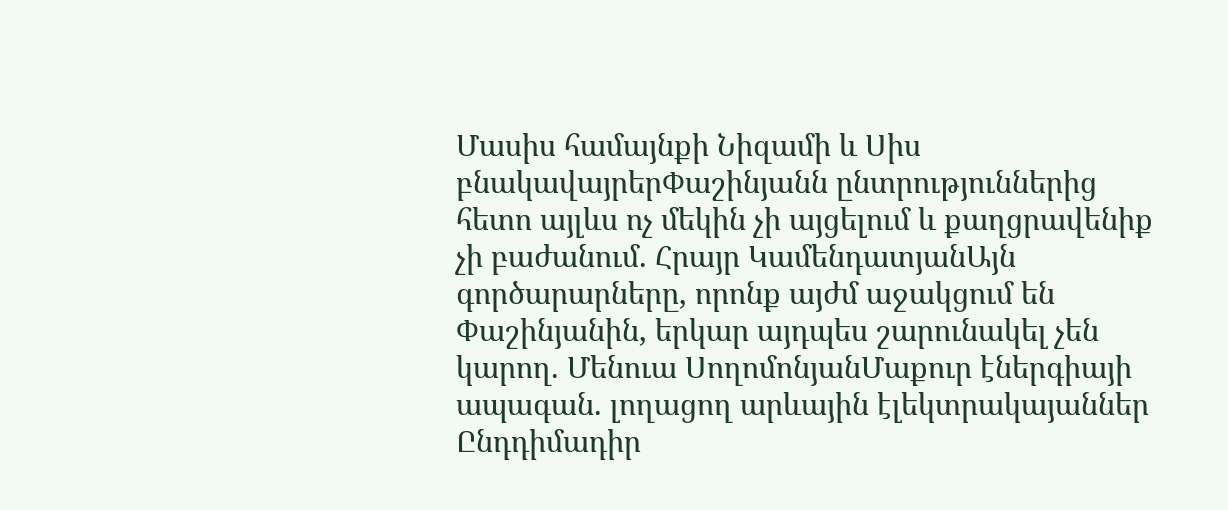Մասիս համայնքի Նիզամի և Սիս բնակավայրերՓաշինյանն ընտրություններից հետո այլևս ոչ մեկին չի այցելում և քաղցրավենիք չի բաժանում. Հրայր ԿամենդատյանԱյն գործարարները, որոնք այժմ աջակցում են Փաշինյանին, երկար այդպես շարունակել չեն կարող. Մենուա ՍողոմոնյանՄաքուր էներգիայի ապագան. լողացող արևային էլեկտրակայաններ Ընդդիմադիր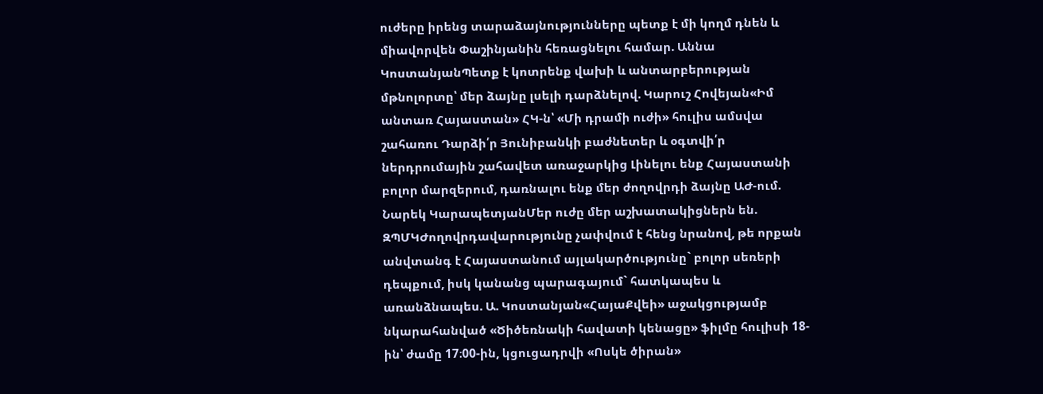ուժերը իրենց տարաձայնությունները պետք է մի կողմ դնեն և միավորվեն Փաշինյանին հեռացնելու համար. Աննա ԿոստանյանՊետք է կոտրենք վախի և անտարբերության մթնոլորտը՝ մեր ձայնը լսելի դարձնելով. Կարուշ Հովեյան«Իմ անտառ Հայաստան» ՀԿ-ն՝ «Մի դրամի ուժի» հուլիս ամսվա շահառու Դարձի՛ր Յունիբանկի բաժնետեր և օգտվի՛ր ներդրումային շահավետ առաջարկից Լինելու ենք Հայաստանի բոլոր մարզերում, դառնալու ենք մեր ժողովրդի ձայնը ԱԺ-ում. Նարեկ ԿարապետյանՄեր ուժը մեր աշխատակիցներն են. ԶՊՄԿԺողովրդավարությունը չափվում է հենց նրանով, թե որքան անվտանգ է Հայաստանում այլակարծությունը` բոլոր սեռերի դեպքում, իսկ կանանց պարագայում` հատկապես և առանձնապես. Ա. Կոստանյան«ՀայաՔվեի» աջակցությամբ նկարահանված «Ծիծեռնակի հավատի կենացը» ֆիլմը հուլիսի 18-ին՝ ժամը 17։00-ին, կցուցադրվի «Ոսկե ծիրան»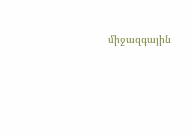միջազգային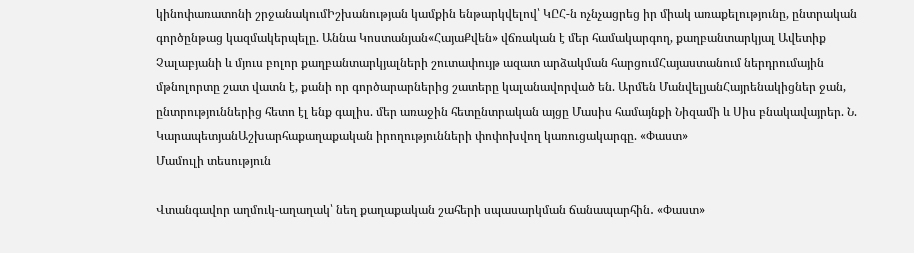կինոփառատոնի շրջանակումԻշխանության կամքին ենթարկվելով՝ ԿԸՀ-ն ոչնչացրեց իր միակ առաքելությունը, ընտրական գործընթաց կազմակերպելը. Աննա Կոստանյան«ՀայաՔվեն» վճռական է մեր համակարգող, քաղբանտարկյալ Ավետիք Չալաբյանի և մյուս բոլոր քաղբանտարկյալների շուտափույթ ազատ արձակման հարցումՀայաստանում ներդրումային մթնոլորտը շատ վատն է, քանի որ գործարարներից շատերը կալանավորված են. Արմեն ՄանվելյանՀայրենակիցներ ջան, ընտրություններից հետո էլ ենք գալիս. մեր առաջին հետընտրական այցը Մասիս համայնքի Նիզամի և Սիս բնակավայրեր. Ն. ԿարապետյանԱշխարհաքաղաքական իրողությունների փոփոխվող կառուցակարգը. «Փաստ»
Մամուլի տեսություն

Վտանգավոր աղմուկ-աղաղակ՝ նեղ քաղաքական շահերի սպասարկման ճանապարհին․ «Փաստ»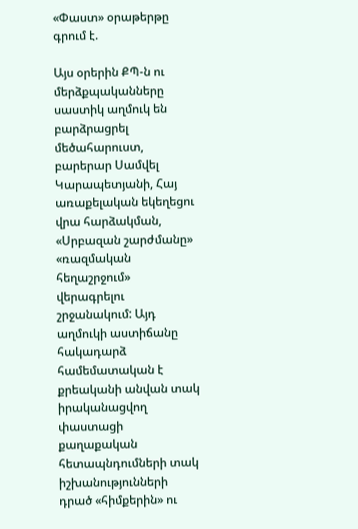«Փաստ» օրաթերթը գրում է.

Այս օրերին ՔՊ-ն ու մերձքպականները սաստիկ աղմուկ են բարձրացրել մեծահարուստ, բարերար Սամվել Կարապետյանի, Հայ առաքելական եկեղեցու վրա հարձակման, «Սրբազան շարժմանը» «ռազմական հեղաշրջում» վերագրելու շրջանակում: Այդ աղմուկի աստիճանը հակադարձ համեմատական է քրեականի անվան տակ իրականացվող փաստացի քաղաքական հետապնդումների տակ իշխանությունների դրած «հիմքերին» ու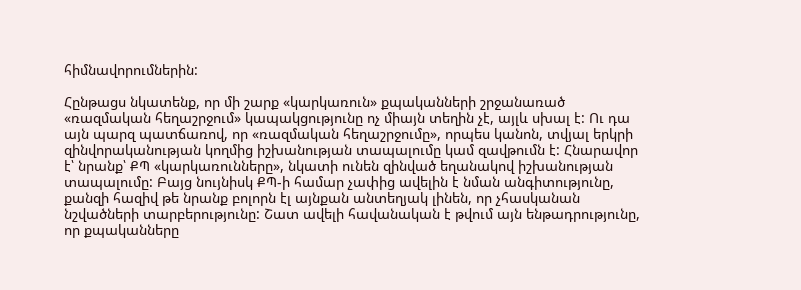հիմնավորումներին:

Հընթացս նկատենք, որ մի շարք «կարկառուն» քպականների շրջանառած «ռազմական հեղաշրջում» կապակցությունը ոչ միայն տեղին չէ, այլև սխալ է: Ու դա այն պարզ պատճառով, որ «ռազմական հեղաշրջումը», որպես կանոն, տվյալ երկրի զինվորականության կողմից իշխանության տապալումը կամ զավթումն է: Հնարավոր է՝ նրանք՝ ՔՊ «կարկառունները», նկատի ունեն զինված եղանակով իշխանության տապալումը: Բայց նույնիսկ ՔՊ-ի համար չափից ավելին է նման անգիտությունը, քանզի հազիվ թե նրանք բոլորն էլ այնքան անտեղյակ լինեն, որ չհասկանան նշվածների տարբերությունը: Շատ ավելի հավանական է թվում այն ենթադրությունը, որ քպականները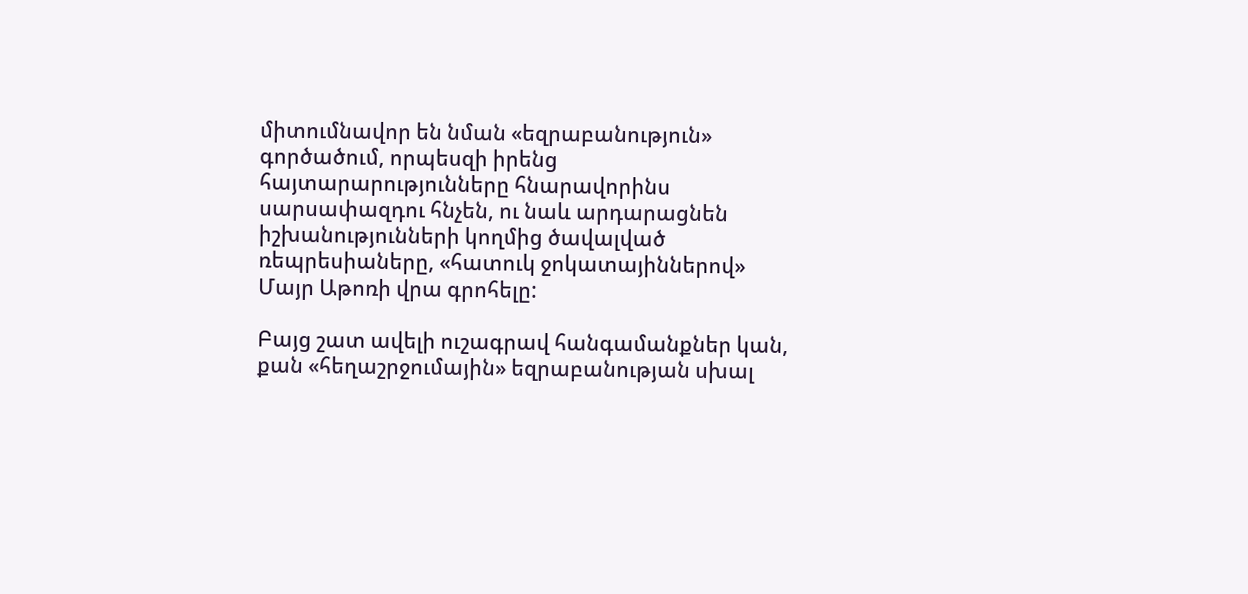միտումնավոր են նման «եզրաբանություն» գործածում, որպեսզի իրենց հայտարարությունները հնարավորինս սարսափազդու հնչեն, ու նաև արդարացնեն իշխանությունների կողմից ծավալված ռեպրեսիաները, «հատուկ ջոկատայիններով» Մայր Աթոռի վրա գրոհելը:

Բայց շատ ավելի ուշագրավ հանգամանքներ կան, քան «հեղաշրջումային» եզրաբանության սխալ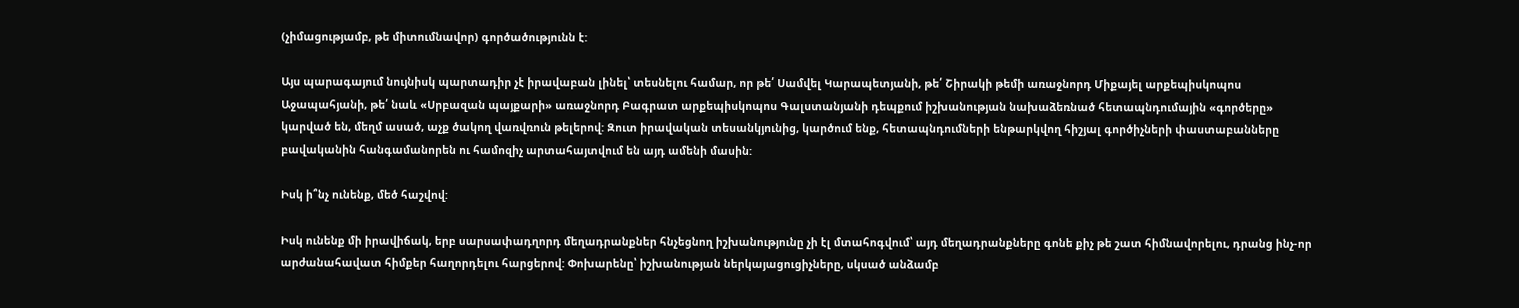(չիմացությամբ, թե միտումնավոր) գործածությունն է:

Այս պարագայում նույնիսկ պարտադիր չէ իրավաբան լինել՝ տեսնելու համար, որ թե՛ Սամվել Կարապետյանի, թե՛ Շիրակի թեմի առաջնորդ Միքայել արքեպիսկոպոս Աջապահյանի, թե՛ նաև «Սրբազան պայքարի» առաջնորդ Բագրատ արքեպիսկոպոս Գալստանյանի դեպքում իշխանության նախաձեռնած հետապնդումային «գործերը» կարված են, մեղմ ասած, աչք ծակող վառվռուն թելերով: Զուտ իրավական տեսանկյունից, կարծում ենք, հետապնդումների ենթարկվող հիշյալ գործիչների փաստաբանները բավականին հանգամանորեն ու համոզիչ արտահայտվում են այդ ամենի մասին:

Իսկ ի՞նչ ունենք, մեծ հաշվով:

Իսկ ունենք մի իրավիճակ, երբ սարսափադղորդ մեղադրանքներ հնչեցնող իշխանությունը չի էլ մտահոգվում՝ այդ մեղադրանքները գոնե քիչ թե շատ հիմնավորելու, դրանց ինչ-որ արժանահավատ հիմքեր հաղորդելու հարցերով: Փոխարենը՝ իշխանության ներկայացուցիչները, սկսած անձամբ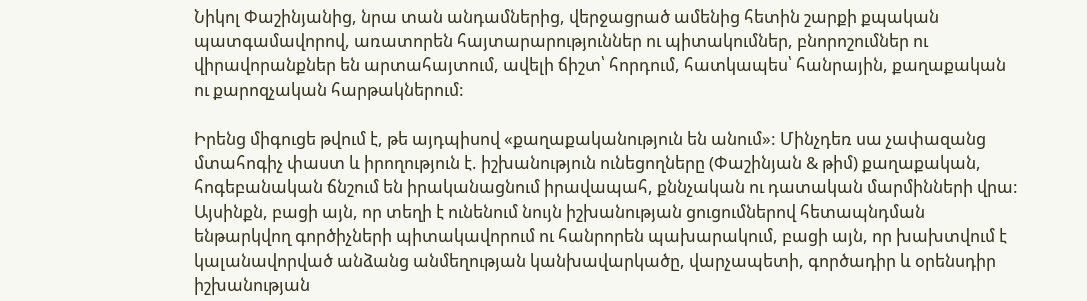Նիկոլ Փաշինյանից, նրա տան անդամներից, վերջացրած ամենից հետին շարքի քպական պատգամավորով, առատորեն հայտարարություններ ու պիտակումներ, բնորոշումներ ու վիրավորանքներ են արտահայտում, ավելի ճիշտ՝ հորդում, հատկապես՝ հանրային, քաղաքական ու քարոզչական հարթակներում:

Իրենց միգուցե թվում է, թե այդպիսով «քաղաքականություն են անում»: Մինչդեռ սա չափազանց մտահոգիչ փաստ և իրողություն է. իշխանություն ունեցողները (Փաշինյան & թիմ) քաղաքական, հոգեբանական ճնշում են իրականացնում իրավապահ, քննչական ու դատական մարմինների վրա: Այսինքն, բացի այն, որ տեղի է ունենում նույն իշխանության ցուցումներով հետապնդման ենթարկվող գործիչների պիտակավորում ու հանրորեն պախարակում, բացի այն, որ խախտվում է կալանավորված անձանց անմեղության կանխավարկածը, վարչապետի, գործադիր և օրենսդիր իշխանության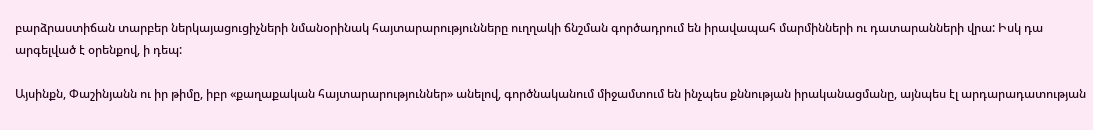բարձրաստիճան տարբեր ներկայացուցիչների նմանօրինակ հայտարարությունները ուղղակի ճնշման գործադրում են իրավապահ մարմինների ու դատարանների վրա: Իսկ դա արգելված է օրենքով, ի դեպ:

Այսինքն, Փաշինյանն ու իր թիմը, իբր «քաղաքական հայտարարություններ» անելով, գործնականում միջամտում են ինչպես քննության իրականացմանը, այնպես էլ արդարադատության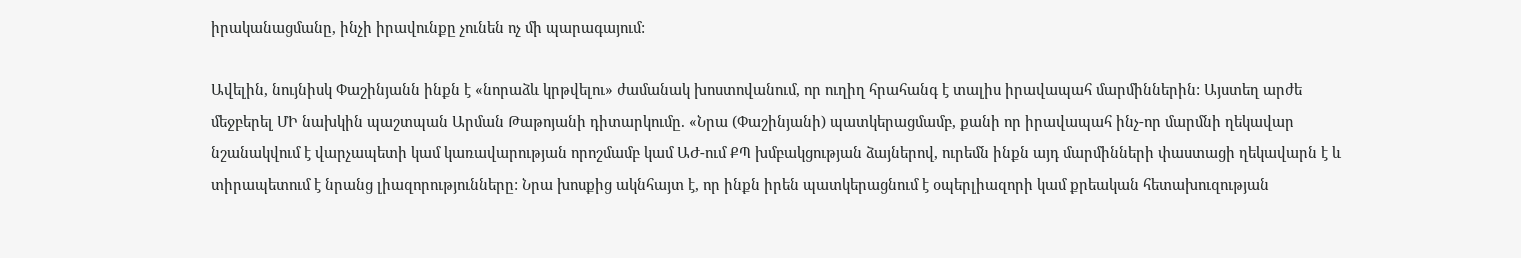իրականացմանը, ինչի իրավունքը չունեն ոչ մի պարագայում:

Ավելին, նույնիսկ Փաշինյանն ինքն է «նորաձև կրթվելու» ժամանակ խոստովանում, որ ուղիղ հրահանգ է տալիս իրավապահ մարմիններին: Այստեղ արժե մեջբերել ՄԻ նախկին պաշտպան Արման Թաթոյանի դիտարկումը. «Նրա (Փաշինյանի) պատկերացմամբ, քանի որ իրավապահ ինչ-որ մարմնի ղեկավար նշանակվում է վարչապետի կամ կառավարության որոշմամբ կամ ԱԺ-ում ՔՊ խմբակցության ձայներով, ուրեմն ինքն այդ մարմինների փաստացի ղեկավարն է և տիրապետում է նրանց լիազորությունները: Նրա խոսքից ակնհայտ է, որ ինքն իրեն պատկերացնում է օպերլիազորի կամ քրեական հետախուզության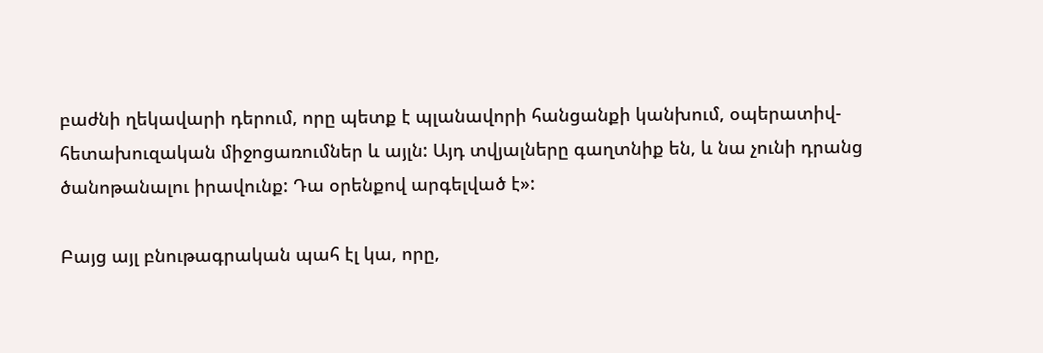բաժնի ղեկավարի դերում, որը պետք է պլանավորի հանցանքի կանխում, օպերատիվ-հետախուզական միջոցառումներ և այլն: Այդ տվյալները գաղտնիք են, և նա չունի դրանց ծանոթանալու իրավունք: Դա օրենքով արգելված է»:

Բայց այլ բնութագրական պահ էլ կա, որը,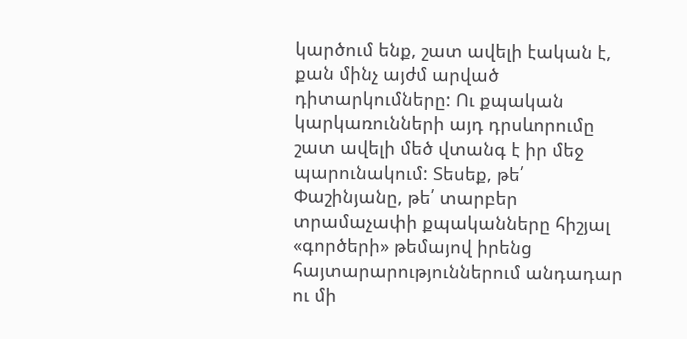կարծում ենք, շատ ավելի էական է, քան մինչ այժմ արված դիտարկումները: Ու քպական կարկառունների այդ դրսևորումը շատ ավելի մեծ վտանգ է իր մեջ պարունակում: Տեսեք, թե՛ Փաշինյանը, թե՛ տարբեր տրամաչափի քպականները հիշյալ «գործերի» թեմայով իրենց հայտարարություններում անդադար ու մի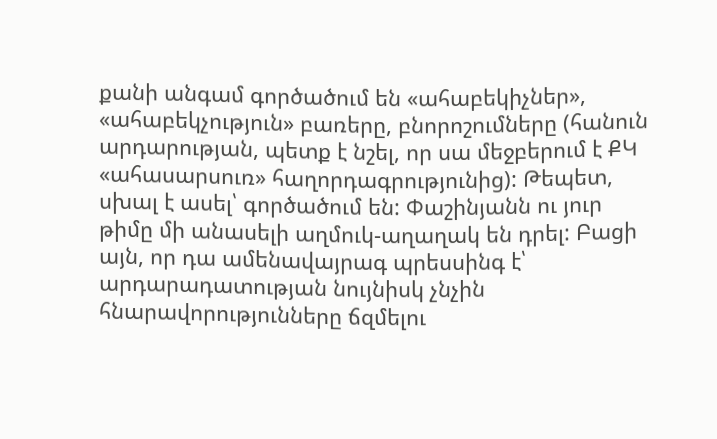քանի անգամ գործածում են «ահաբեկիչներ», «ահաբեկչություն» բառերը, բնորոշումները (հանուն արդարության, պետք է նշել, որ սա մեջբերում է ՔԿ «ահասարսուռ» հաղորդագրությունից): Թեպետ, սխալ է ասել՝ գործածում են: Փաշինյանն ու յուր թիմը մի անասելի աղմուկ-աղաղակ են դրել: Բացի այն, որ դա ամենավայրագ պրեսսինգ է՝ արդարադատության նույնիսկ չնչին հնարավորությունները ճզմելու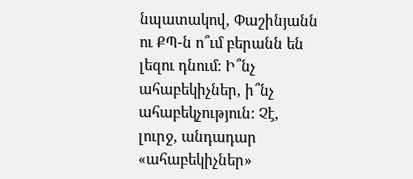նպատակով, Փաշինյանն ու ՔՊ-ն ո՞ւմ բերանն են լեզու դնում: Ի՞նչ ահաբեկիչներ, ի՞նչ ահաբեկչություն: Չէ, լուրջ, անդադար «ահաբեկիչներ»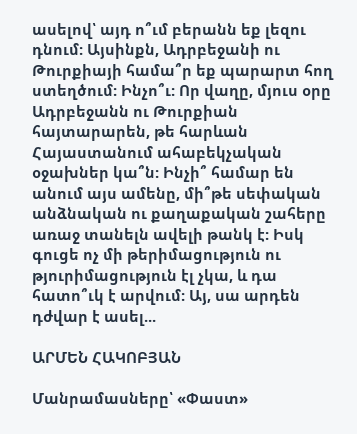ասելով՝ այդ ո՞ւմ բերանն եք լեզու դնում: Այսինքն, Ադրբեջանի ու Թուրքիայի համա՞ր եք պարարտ հող ստեղծում: Ինչո՞ւ: Որ վաղը, մյուս օրը Ադրբեջանն ու Թուրքիան հայտարարեն, թե հարևան Հայաստանում ահաբեկչական օջախներ կա՞ն: Ինչի՞ համար են անում այս ամենը, մի՞թե սեփական անձնական ու քաղաքական շահերը առաջ տանելն ավելի թանկ է: Իսկ գուցե ոչ մի թերիմացություն ու թյուրիմացություն էլ չկա, և դա հատո՞ւկ է արվում: Այ, սա արդեն դժվար է ասել...

ԱՐՄԵՆ ՀԱԿՈԲՅԱՆ

Մանրամասները՝ «Փաստ»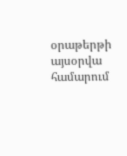օրաթերթի այսօրվա համարում